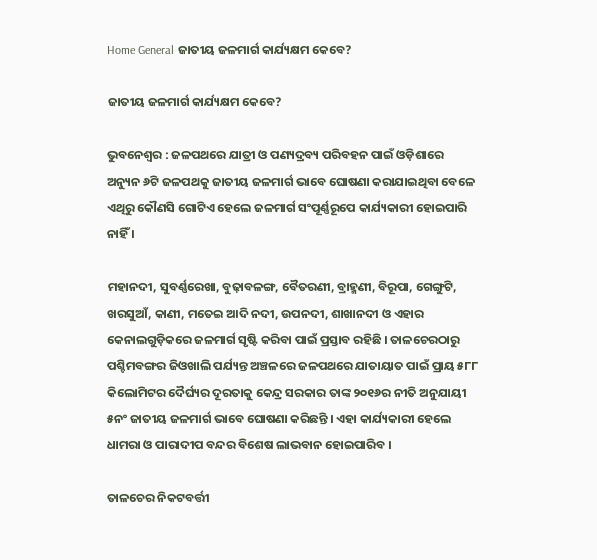Home General ଜାତୀୟ ଜଳମାର୍ଗ କାର୍ଯ୍ୟକ୍ଷମ କେବେ?

ଜାତୀୟ ଜଳମାର୍ଗ କାର୍ଯ୍ୟକ୍ଷମ କେବେ?

ଭୁବନେଶ୍ୱର : ଜଳପଥରେ ଯାତ୍ରୀ ଓ ପଣ୍ୟଦ୍ରବ୍ୟ ପରିବହନ ପାଇଁ ଓଡ଼ିଶାରେ ଅନ୍ୟୁନ ୬ଟି ଜଳପଥକୁ ଜାତୀୟ ଜଳମାର୍ଗ ଭାବେ ଘୋଷଣା କରାଯାଇଥିବା ବେଳେ ଏଥିରୁ କୌଣସି ଗୋଟିଏ ହେଲେ ଜଳମାର୍ଗ ସଂପୂର୍ଣ୍ଣରୂପେ କାର୍ଯ୍ୟକାରୀ ହୋଇପାରି ନାହିଁ ।

ମହାନଦୀ, ସୁବର୍ଣ୍ଣରେଖା, ବୁଢ଼ାବଳଙ୍ଗ, ବୈତରଣୀ, ବ୍ରାହ୍ମଣୀ, ବିରୂପା, ଗେଙ୍ଗୁଟି, ଖରସୁଆଁ, କାଣୀ, ମତେଇ ଆଦି ନଦୀ, ଉପନଦୀ, ଶାଖାନଦୀ ଓ ଏହାର କେନାଲଗୁଡ଼ିକରେ ଜଳମାର୍ଗ ସୃଷ୍ଟି କରିବା ପାଇଁ ପ୍ରସ୍ତାବ ରହିଛି । ତାଳଚେରଠାରୁ ପଶ୍ଚିମବଙ୍ଗର ଜିଓଖାଲି ପର୍ଯ୍ୟନ୍ତ ଅଞ୍ଚଳରେ ଜଳପଥରେ ଯାତାୟାତ ପାଇଁ ପ୍ରାୟ ୫୮୮ କିଲୋମିଟର ଦୈର୍ଘ୍ୟର ଦୂରତାକୁ କେନ୍ଦ୍ର ସରକାର ତାଙ୍କ ୨୦୧୬ର ନୀତି ଅନୁଯାୟୀ ୫ନଂ ଜାତୀୟ ଜଳମାର୍ଗ ଭାବେ ଘୋଷଣା କରିଛନ୍ତି । ଏହା କାର୍ଯ୍ୟକାରୀ ହେଲେ ଧାମରା ଓ ପାରାଦୀପ ବନ୍ଦର ବିଶେଷ ଲାଭବାନ ହୋଇପାରିବ ।

ତାଳଚେର ନିକଟବର୍ତ୍ତୀ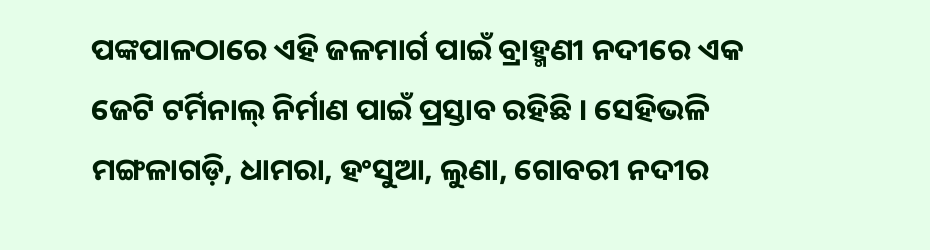ପଙ୍କପାଳଠାରେ ଏହି ଜଳମାର୍ଗ ପାଇଁ ବ୍ରାହ୍ମଣୀ ନଦୀରେ ଏକ ଜେଟି ଟର୍ମିନାଲ୍‍ ନିର୍ମାଣ ପାଇଁ ପ୍ରସ୍ତାବ ରହିଛି । ସେହିଭଳି ମଙ୍ଗଳାଗଡ଼ି, ଧାମରା, ହଂସୁଆ, ଲୁଣା, ଗୋବରୀ ନଦୀର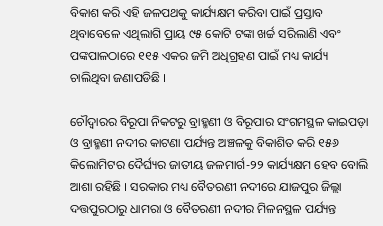ବିକାଶ କରି ଏହି ଜଳପଥକୁ କାର୍ଯ୍ୟକ୍ଷମ କରିବା ପାଇଁ ପ୍ରସ୍ତାବ ଥିବାବେଳେ ଏଥିଲାଗି ପ୍ରାୟ ୯୫ କୋଟି ଟଙ୍କା ଖର୍ଚ୍ଚ ସରିଲାଣି ଏବଂ ପଙ୍କପାଳଠାରେ ୧୧୫ ଏକର ଜମି ଅଧିଗ୍ରହଣ ପାଇଁ ମଧ୍ୟ କାର୍ଯ୍ୟ ଚାଲିଥିବା ଜଣାପଡିଛି ।

ଚୌଦ୍ୱାରର ବିରୂପା ନିକଟରୁ ବ୍ରାହ୍ମଣୀ ଓ ବିରୂପାର ସଂଗମସ୍ଥଳ କାଇପଡ଼ା ଓ ବ୍ରାହ୍ମଣୀ ନଦୀର କାଟଣା ପର୍ଯ୍ୟନ୍ତ ଅଞ୍ଚଳକୁ ବିକାଶିତ କରି ୧୫୬ କିଲୋମିଟର ଦୈର୍ଘ୍ୟର ଜାତୀୟ ଜଳମାର୍ଗ-୨୨ କାର୍ଯ୍ୟକ୍ଷମ ହେବ ବୋଲି ଆଶା ରହିଛି । ସରକାର ମଧ୍ୟ ବୈତରଣୀ ନଦୀରେ ଯାଜପୁର ଜିଲ୍ଲା ଦତ୍ତପୁରଠାରୁ ଧାମରା ଓ ବୈତରଣୀ ନଦୀର ମିଳନସ୍ଥଳ ପର୍ଯ୍ୟନ୍ତ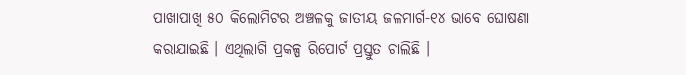ପାଖାପାଖି ୫୦ କିଲୋମିଟର ଅଞ୍ଚଳକୁ ଜାତୀୟ ଜଳମାର୍ଗ-୧୪ ଭାବେ ଘୋଷଣା କରାଯାଇଛି । ଏଥିଲାଗି ପ୍ରକଳ୍ପ ରିପୋର୍ଟ ପ୍ରସ୍ତୁତ ଚାଲିଛି ।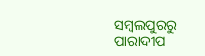ସମ୍ବଲପୁରରୁ ପାରାଦୀପ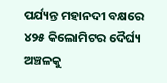ପର୍ଯ୍ୟନ୍ତ ମହାନଦୀ ବକ୍ଷରେ ୪୨୫ କିଲୋମିଟର ଦୈର୍ଘ୍ୟ ଅଞ୍ଚଳକୁ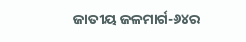ଜାତୀୟ ଜଳମାର୍ଗ-୬୪ର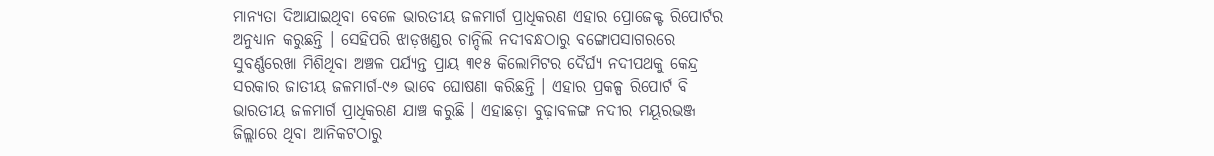ମାନ୍ୟତା ଦିଆଯାଇଥିବା ବେଳେ ଭାରତୀୟ ଜଳମାର୍ଗ ପ୍ରାଧିକରଣ ଏହାର ପ୍ରୋଜେକ୍ଟ ରିପୋର୍ଟର ଅନୁଧ୍ୟାନ କରୁଛନ୍ତି । ସେହିପରି ଝାଡ଼ଖଣ୍ଡର ଚାନ୍ଦିଲି ନଦୀବନ୍ଧଠାରୁ ବଙ୍ଗୋପସାଗରରେ ସୁବର୍ଣ୍ଣରେଖା ମିଶିଥିବା ଅଞ୍ଚଳ ପର୍ଯ୍ୟନ୍ତ ପ୍ରାୟ ୩୧୫ କିଲୋମିଟର ଦୈର୍ଘ୍ୟ ନଦୀପଥକୁ କେନ୍ଦ୍ର ସରକାର ଜାତୀୟ ଜଳମାର୍ଗ-୯୬ ଭାବେ ଘୋଷଣା କରିଛନ୍ତି । ଏହାର ପ୍ରକଳ୍ପ ରିପୋର୍ଟ ବି ଭାରତୀୟ ଜଳମାର୍ଗ ପ୍ରାଧିକରଣ ଯାଞ୍ଚ କରୁଛି । ଏହାଛଡ଼ା ବୁଢ଼ାବଳଙ୍ଗ ନଦୀର ମୟୂରଭଞ୍ଜ ଜିଲ୍ଲାରେ ଥିବା ଆନିକଟଠାରୁ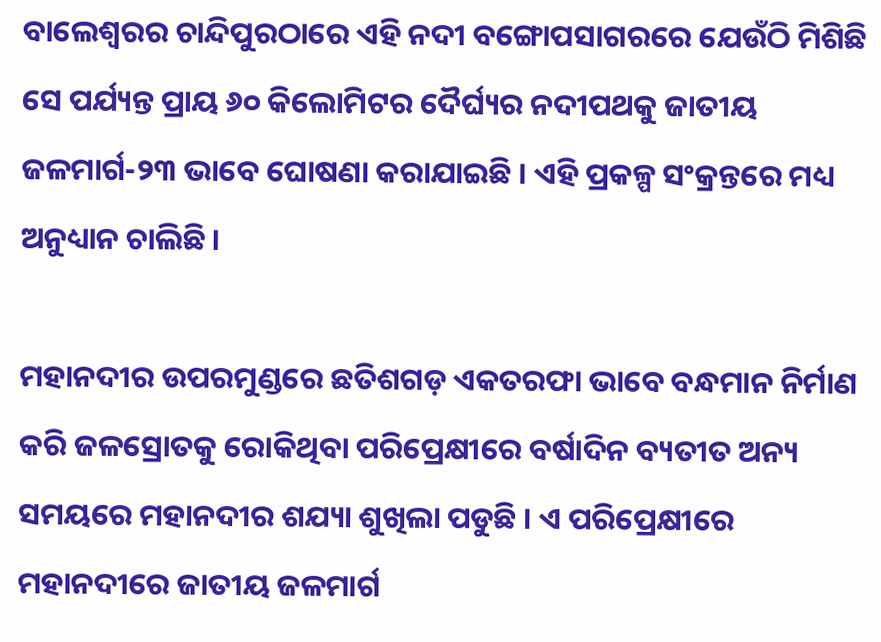ବାଲେଶ୍ୱରର ଚାନ୍ଦିପୁରଠାରେ ଏହି ନଦୀ ବଙ୍ଗୋପସାଗରରେ ଯେଉଁଠି ମିଶିଛି ସେ ପର୍ଯ୍ୟନ୍ତ ପ୍ରାୟ ୬୦ କିଲୋମିଟର ଦୈର୍ଘ୍ୟର ନଦୀପଥକୁ ଜାତୀୟ ଜଳମାର୍ଗ-୨୩ ଭାବେ ଘୋଷଣା କରାଯାଇଛି । ଏହି ପ୍ରକଳ୍ପ ସଂକ୍ରନ୍ତରେ ମଧ୍ୟ ଅନୁଧ୍ୟାନ ଚାଲିଛି ।

ମହାନଦୀର ଉପରମୁଣ୍ଡରେ ଛତିଶଗଡ଼ ଏକତରଫା ଭାବେ ବନ୍ଧମାନ ନିର୍ମାଣ କରି ଜଳସ୍ରୋତକୁ ରୋକିଥିବା ପରିପ୍ରେକ୍ଷୀରେ ବର୍ଷାଦିନ ବ୍ୟତୀତ ଅନ୍ୟ ସମୟରେ ମହାନଦୀର ଶଯ୍ୟା ଶୁଖିଲା ପଡୁଛି । ଏ ପରିପ୍ରେକ୍ଷୀରେ ମହାନଦୀରେ ଜାତୀୟ ଜଳମାର୍ଗ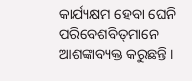କାର୍ଯ୍ୟକ୍ଷମ ହେବା ଘେନି ପରିବେଶବିତ୍‍ମାନେ ଆଶଙ୍କାବ୍ୟକ୍ତ କରୁଛନ୍ତି ।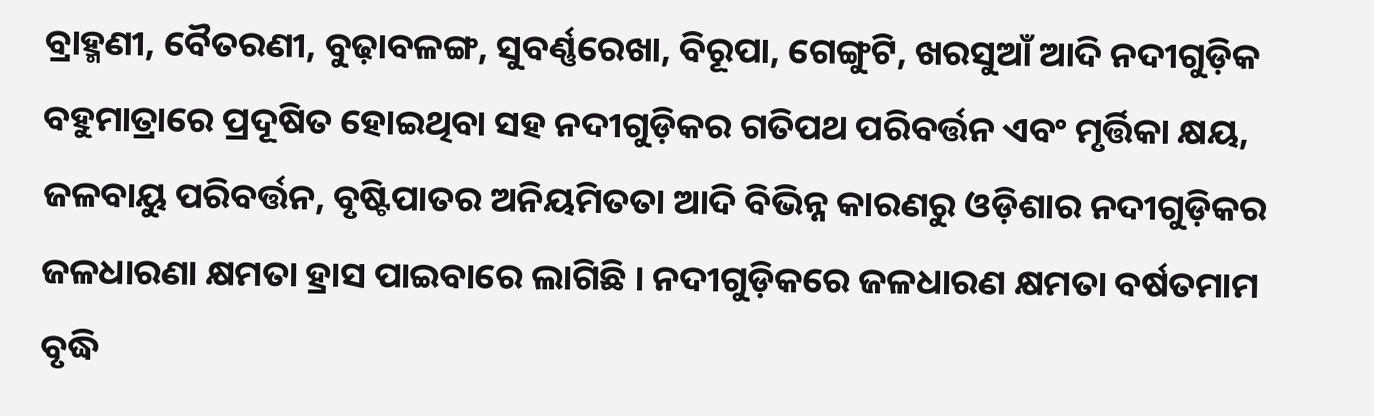ବ୍ରାହ୍ମଣୀ, ବୈତରଣୀ, ବୁଢ଼ାବଳଙ୍ଗ, ସୁବର୍ଣ୍ଣରେଖା, ବିରୂପା, ଗେଙ୍ଗୁଟି, ଖରସୁଆଁ ଆଦି ନଦୀଗୁଡ଼ିକ ବହୁମାତ୍ରାରେ ପ୍ରଦୂଷିତ ହୋଇଥିବା ସହ ନଦୀଗୁଡ଼ିକର ଗତିପଥ ପରିବର୍ତ୍ତନ ଏବଂ ମୃର୍ତ୍ତିକା କ୍ଷୟ, ଜଳବାୟୁ ପରିବର୍ତ୍ତନ, ବୃଷ୍ଟିପାତର ଅନିୟମିତତା ଆଦି ବିଭିନ୍ନ କାରଣରୁ ଓଡ଼ିଶାର ନଦୀଗୁଡ଼ିକର ଜଳଧାରଣା କ୍ଷମତା ହ୍ରାସ ପାଇବାରେ ଲାଗିଛି । ନଦୀଗୁଡ଼ିକରେ ଜଳଧାରଣ କ୍ଷମତା ବର୍ଷତମାମ ବୃଦ୍ଧି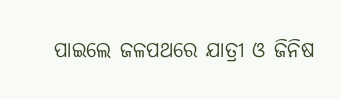ପାଇଲେ ଜଳପଥରେ ଯାତ୍ରୀ ଓ ଜିନିଷ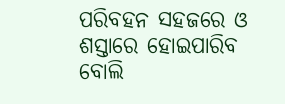ପରିବହନ ସହଜରେ ଓ ଶସ୍ତାରେ ହୋଇପାରିବ ବୋଲି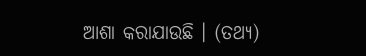ଆଶା କରାଯାଉଛି । (ତଥ୍ୟ)